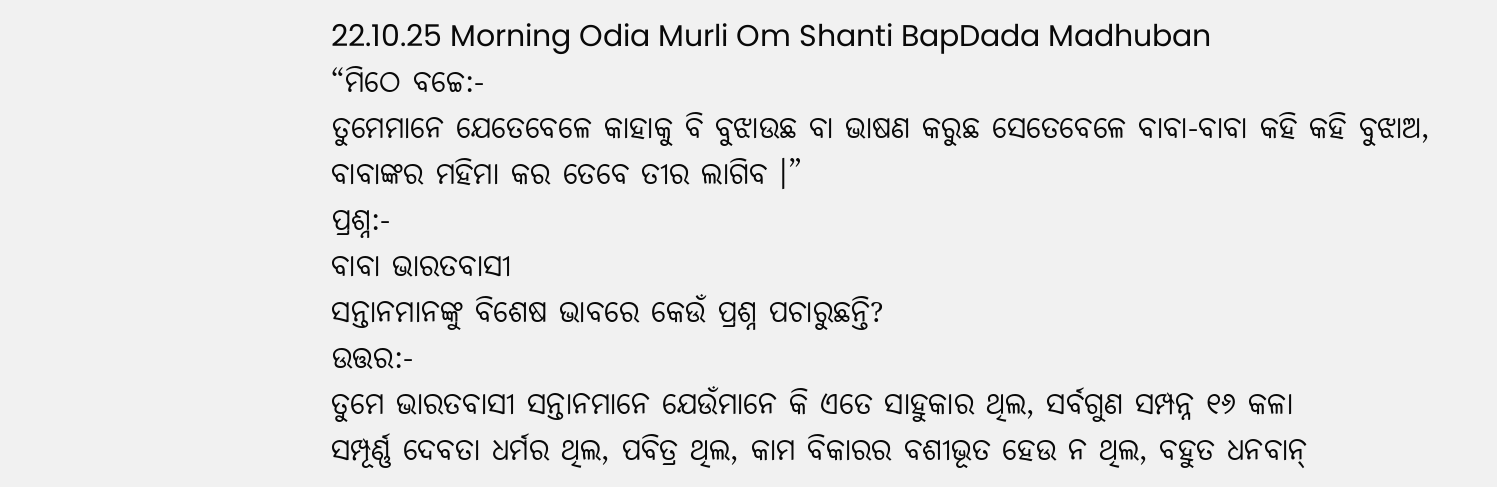22.10.25 Morning Odia Murli Om Shanti BapDada Madhuban
“ମିଠେ ବଚ୍ଚେ:-
ତୁମେମାନେ ଯେତେବେଳେ କାହାକୁ ବି ବୁଝାଉଛ ବା ଭାଷଣ କରୁଛ ସେତେବେଳେ ବାବା-ବାବା କହି କହି ବୁଝାଅ,
ବାବାଙ୍କର ମହିମା କର ତେବେ ତୀର ଲାଗିବ ।”
ପ୍ରଶ୍ନ:-
ବାବା ଭାରତବାସୀ
ସନ୍ତାନମାନଙ୍କୁ ବିଶେଷ ଭାବରେ କେଉଁ ପ୍ରଶ୍ନ ପଚାରୁଛନ୍ତି?
ଉତ୍ତର:-
ତୁମେ ଭାରତବାସୀ ସନ୍ତାନମାନେ ଯେଉଁମାନେ କି ଏତେ ସାହୁକାର ଥିଲ, ସର୍ବଗୁଣ ସମ୍ପନ୍ନ ୧୬ କଳା
ସମ୍ପୂର୍ଣ୍ଣ ଦେବତା ଧର୍ମର ଥିଲ, ପବିତ୍ର ଥିଲ, କାମ ବିକାରର ବଶୀଭୂତ ହେଉ ନ ଥିଲ, ବହୁତ ଧନବାନ୍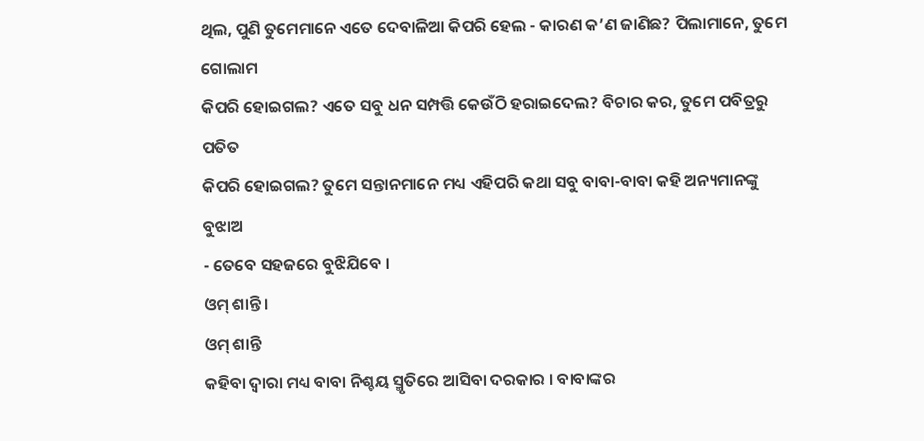ଥିଲ, ପୁଣି ତୁମେମାନେ ଏତେ ଦେବାଳିଆ କିପରି ହେଲ - କାରଣ କ’ଣ ଜାଣିଛ? ପିଲାମାନେ, ତୁମେ ଗୋଲାମ
କିପରି ହୋଇଗଲ? ଏତେ ସବୁ ଧନ ସମ୍ପତ୍ତି କେଉଁଠି ହରାଇଦେଲ? ବିଚାର କର, ତୁମେ ପବିତ୍ରରୁ ପତିତ
କିପରି ହୋଇଗଲ? ତୁମେ ସନ୍ତାନମାନେ ମଧ୍ୟ ଏହିପରି କଥା ସବୁ ବାବା-ବାବା କହି ଅନ୍ୟମାନଙ୍କୁ ବୁଝାଅ
- ତେବେ ସହଜରେ ବୁଝିଯିବେ ।
ଓମ୍ ଶାନ୍ତି ।
ଓମ୍ ଶାନ୍ତି
କହିବା ଦ୍ୱାରା ମଧ୍ୟ ବାବା ନିଶ୍ଚୟ ସ୍ମୃତିରେ ଆସିବା ଦରକାର । ବାବାଙ୍କର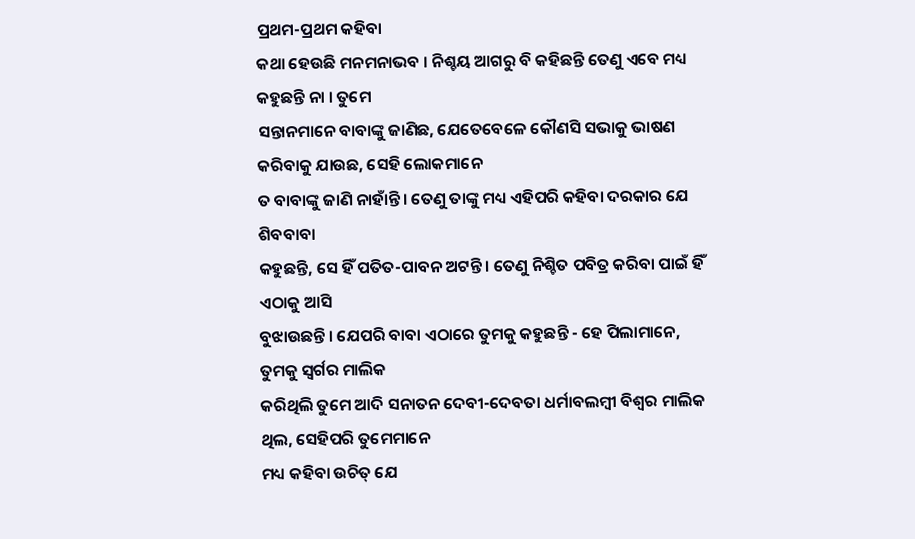ପ୍ରଥମ-ପ୍ରଥମ କହିବା
କଥା ହେଉଛି ମନମନାଭବ । ନିଶ୍ଚୟ ଆଗରୁ ବି କହିଛନ୍ତି ତେଣୁ ଏବେ ମଧ୍ୟ କହୁଛନ୍ତି ନା । ତୁମେ
ସନ୍ତାନମାନେ ବାବାଙ୍କୁ ଜାଣିଛ, ଯେତେବେଳେ କୌଣସି ସଭାକୁ ଭାଷଣ କରିବାକୁ ଯାଉଛ, ସେହି ଲୋକମାନେ
ତ ବାବାଙ୍କୁ ଜାଣି ନାହାଁନ୍ତି । ତେଣୁ ତାଙ୍କୁ ମଧ୍ୟ ଏହିପରି କହିବା ଦରକାର ଯେ ଶିବବାବା
କହୁଛନ୍ତି, ସେ ହିଁ ପତିତ-ପାବନ ଅଟନ୍ତି । ତେଣୁ ନିଶ୍ଚିତ ପବିତ୍ର କରିବା ପାଇଁ ହିଁ ଏଠାକୁ ଆସି
ବୁଝାଉଛନ୍ତି । ଯେପରି ବାବା ଏଠାରେ ତୁମକୁ କହୁଛନ୍ତି - ହେ ପିଲାମାନେ, ତୁମକୁ ସ୍ୱର୍ଗର ମାଲିକ
କରିଥିଲି ତୁମେ ଆଦି ସନାତନ ଦେବୀ-ଦେବତା ଧର୍ମାବଲମ୍ବୀ ବିଶ୍ୱର ମାଲିକ ଥିଲ, ସେହିପରି ତୁମେମାନେ
ମଧ୍ୟ କହିବା ଉଚିତ୍ ଯେ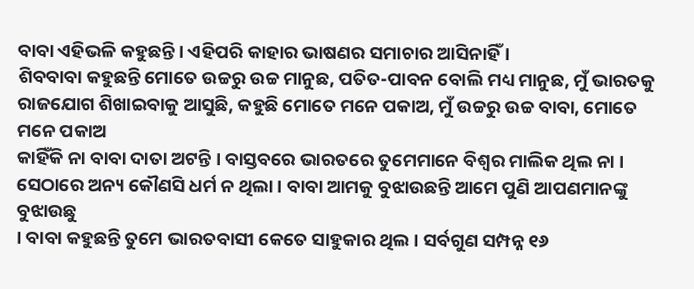ବାବା ଏହିଭଳି କହୁଛନ୍ତି । ଏହିପରି କାହାର ଭାଷଣର ସମାଚାର ଆସିନାହିଁ ।
ଶିବବାବା କହୁଛନ୍ତି ମୋତେ ଉଚ୍ଚରୁ ଉଚ୍ଚ ମାନୁଛ, ପତିତ-ପାବନ ବୋଲି ମଧ୍ୟ ମାନୁଛ, ମୁଁ ଭାରତକୁ
ରାଜଯୋଗ ଶିଖାଇବାକୁ ଆସୁଛି, କହୁଛି ମୋତେ ମନେ ପକାଅ, ମୁଁ ଉଚ୍ଚରୁ ଉଚ୍ଚ ବାବା, ମୋତେ ମନେ ପକାଅ
କାହିଁକି ନା ବାବା ଦାତା ଅଟନ୍ତି । ବାସ୍ତବରେ ଭାରତରେ ତୁମେମାନେ ବିଶ୍ୱର ମାଲିକ ଥିଲ ନା ।
ସେଠାରେ ଅନ୍ୟ କୌଣସି ଧର୍ମ ନ ଥିଲା । ବାବା ଆମକୁ ବୁଝାଉଛନ୍ତି ଆମେ ପୁଣି ଆପଣମାନଙ୍କୁ ବୁଝାଉଛୁ
। ବାବା କହୁଛନ୍ତି ତୁମେ ଭାରତବାସୀ କେତେ ସାହୁକାର ଥିଲ । ସର୍ବଗୁଣ ସମ୍ପନ୍ନ ୧୬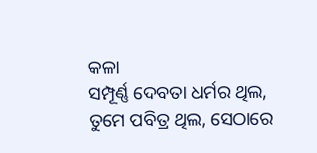କଳା
ସମ୍ପୂର୍ଣ୍ଣ ଦେବତା ଧର୍ମର ଥିଲ, ତୁମେ ପବିତ୍ର ଥିଲ, ସେଠାରେ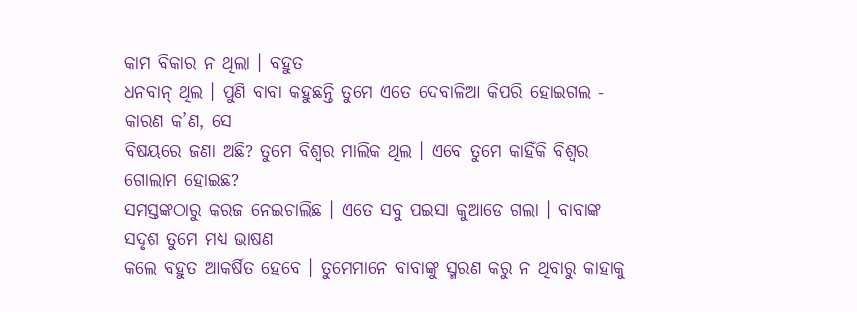କାମ ବିକାର ନ ଥିଲା । ବହୁତ
ଧନବାନ୍ ଥିଲ । ପୁଣି ବାବା କହୁଛନ୍ତି ତୁମେ ଏତେ ଦେବାଳିଆ କିପରି ହୋଇଗଲ - କାରଣ କ’ଣ, ସେ
ବିଷୟରେ ଜଣା ଅଛି? ତୁମେ ବିଶ୍ୱର ମାଲିକ ଥିଲ । ଏବେ ତୁମେ କାହିଁକି ବିଶ୍ୱର ଗୋଲାମ ହୋଇଛ?
ସମସ୍ତଙ୍କଠାରୁ କରଜ ନେଇଚାଲିଛ । ଏତେ ସବୁ ପଇସା କୁଆଡେ ଗଲା । ବାବାଙ୍କ ସଦୃଶ ତୁମେ ମଧ୍ୟ ଭାଷଣ
କଲେ ବହୁତ ଆକର୍ଷିତ ହେବେ । ତୁମେମାନେ ବାବାଙ୍କୁ ସ୍ମରଣ କରୁ ନ ଥିବାରୁ କାହାକୁ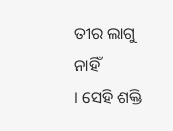ତୀର ଲାଗୁ ନାହିଁ
। ସେହି ଶକ୍ତି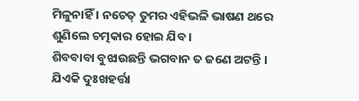ମିଳୁନାହିଁ । ନଚେତ୍ ତୁମର ଏହିଭଳି ଭାଷଣ ଥରେ ଶୁଣିଲେ ଚତ୍ମକାର ହୋଇ ଯିବ ।
ଶିବବାବା ବୁଝାଉଛନ୍ତି ଭଗବାନ ତ ଜଣେ ଅଟନ୍ତି । ଯିଏକି ଦୁଃଖହର୍ତ୍ତା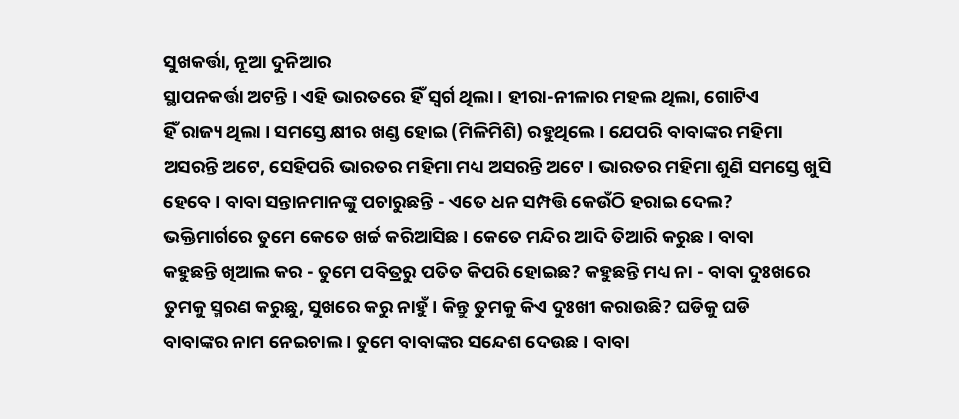ସୁଖକର୍ତ୍ତା, ନୂଆ ଦୁନିଆର
ସ୍ଥାପନକର୍ତ୍ତା ଅଟନ୍ତି । ଏହି ଭାରତରେ ହିଁ ସ୍ୱର୍ଗ ଥିଲା । ହୀରା-ନୀଳାର ମହଲ ଥିଲା, ଗୋଟିଏ
ହିଁ ରାଜ୍ୟ ଥିଲା । ସମସ୍ତେ କ୍ଷୀର ଖଣ୍ଡ ହୋଇ (ମିଳିମିଶି) ରହୁଥିଲେ । ଯେପରି ବାବାଙ୍କର ମହିମା
ଅସରନ୍ତି ଅଟେ, ସେହିପରି ଭାରତର ମହିମା ମଧ୍ୟ ଅସରନ୍ତି ଅଟେ । ଭାରତର ମହିମା ଶୁଣି ସମସ୍ତେ ଖୁସି
ହେବେ । ବାବା ସନ୍ତାନମାନଙ୍କୁ ପଚାରୁଛନ୍ତି - ଏତେ ଧନ ସମ୍ପତ୍ତି କେଉଁଠି ହରାଇ ଦେଲ?
ଭକ୍ତିମାର୍ଗରେ ତୁମେ କେତେ ଖର୍ଚ୍ଚ କରିଆସିଛ । କେତେ ମନ୍ଦିର ଆଦି ତିଆରି କରୁଛ । ବାବା
କହୁଛନ୍ତି ଖିଆଲ କର - ତୁମେ ପବିତ୍ରରୁ ପତିତ କିପରି ହୋଇଛ? କହୁଛନ୍ତି ମଧ୍ୟ ନା - ବାବା ଦୁଃଖରେ
ତୁମକୁ ସ୍ମରଣ କରୁଛୁ, ସୁଖରେ କରୁ ନାହୁଁ । କିନ୍ତୁ ତୁମକୁ କିଏ ଦୁଃଖୀ କରାଉଛି? ଘଡିକୁ ଘଡି
ବାବାଙ୍କର ନାମ ନେଇଚାଲ । ତୁମେ ବାବାଙ୍କର ସନ୍ଦେଶ ଦେଉଛ । ବାବା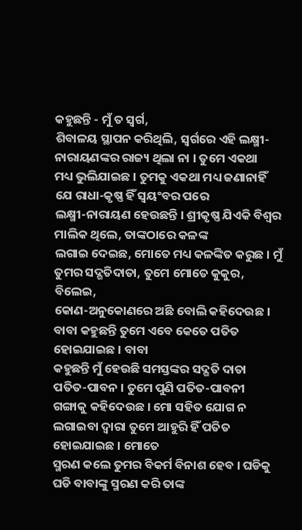କହୁଛନ୍ତି - ମୁଁ ତ ସ୍ୱର୍ଗ,
ଶିବାଳୟ ସ୍ଥାପନ କରିଥିଲି, ସ୍ୱର୍ଗରେ ଏହି ଲକ୍ଷ୍ମୀ-ନାରାୟଣଙ୍କର ରାଜ୍ୟ ଥିଲା ନା । ତୁମେ ଏକଥା
ମଧ୍ୟ ଭୁଲିଯାଇଛ । ତୁମକୁ ଏକଥା ମଧ୍ୟ ଜଣାନାହିଁ ଯେ ରାଧା-କୃଷ୍ଣ ହିଁ ସ୍ୱୟଂବର ପରେ
ଲକ୍ଷ୍ମୀ-ନାରାୟଣ ହେଉଛନ୍ତି । ଶ୍ରୀକୃଷ୍ଣ ଯିଏକି ବିଶ୍ୱର ମାଲିକ ଥିଲେ, ତାଙ୍କଠାରେ କଳଙ୍କ
ଲଗାଇ ଦେଇଛ, ମୋତେ ମଧ୍ୟ କଳଙ୍କିତ କରୁଛ । ମୁଁ ତୁମର ସଦ୍ଗତିଦାତା, ତୁମେ ମୋତେ କୁକୁର, ବିଲେଇ,
କୋଣ-ଅନୁକୋଣରେ ଅଛି ବୋଲି କହିଦେଉଛ । ବାବା କହୁଛନ୍ତି ତୁମେ ଏବେ କେତେ ପତିତ ହୋଇଯାଇଛ । ବାବା
କହୁଛନ୍ତି ମୁଁ ହେଉଛି ସମସ୍ତଙ୍କର ସଦ୍ଗତି ଦାତା ପତିତ-ପାବନ । ତୁମେ ପୁଣି ପତିତ-ପାବନୀ
ଗଙ୍ଗାକୁ କହିଦେଉଛ । ମୋ ସହିତ ଯୋଗ ନ ଲଗାଇବା ଦ୍ୱାରା ତୁମେ ଆହୁରି ହିଁ ପତିତ ହୋଇଯାଇଛ । ମୋତେ
ସ୍ମରଣ କଲେ ତୁମର ବିକର୍ମ ବିନାଶ ହେବ । ଘଡିକୁ ଘଡି ବାବାଙ୍କୁ ସ୍ମରଣ କରି ତାଙ୍କ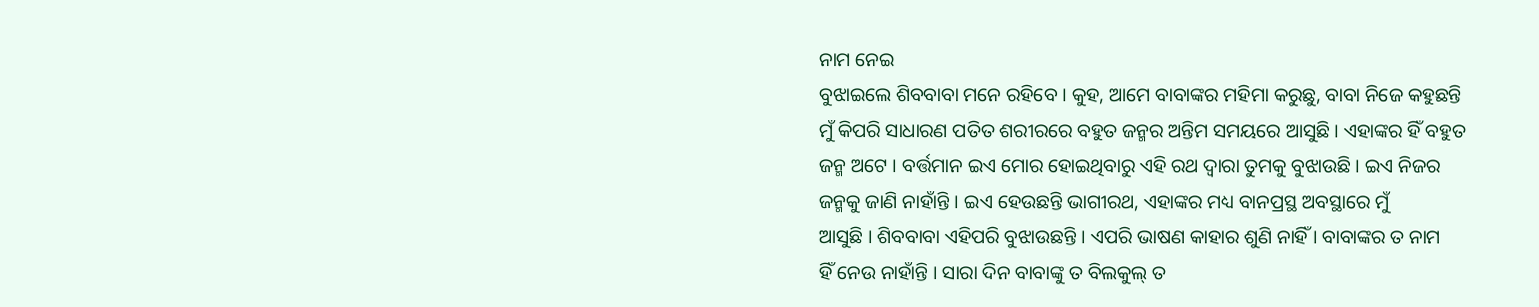ନାମ ନେଇ
ବୁଝାଇଲେ ଶିବବାବା ମନେ ରହିବେ । କୁହ, ଆମେ ବାବାଙ୍କର ମହିମା କରୁଛୁ, ବାବା ନିଜେ କହୁଛନ୍ତି
ମୁଁ କିପରି ସାଧାରଣ ପତିତ ଶରୀରରେ ବହୁତ ଜନ୍ମର ଅନ୍ତିମ ସମୟରେ ଆସୁଛି । ଏହାଙ୍କର ହିଁ ବହୁତ
ଜନ୍ମ ଅଟେ । ବର୍ତ୍ତମାନ ଇଏ ମୋର ହୋଇଥିବାରୁ ଏହି ରଥ ଦ୍ୱାରା ତୁମକୁ ବୁଝାଉଛି । ଇଏ ନିଜର
ଜନ୍ମକୁ ଜାଣି ନାହାଁନ୍ତି । ଇଏ ହେଉଛନ୍ତି ଭାଗୀରଥ, ଏହାଙ୍କର ମଧ୍ୟ ବାନପ୍ରସ୍ଥ ଅବସ୍ଥାରେ ମୁଁ
ଆସୁଛି । ଶିବବାବା ଏହିପରି ବୁଝାଉଛନ୍ତି । ଏପରି ଭାଷଣ କାହାର ଶୁଣି ନାହିଁ । ବାବାଙ୍କର ତ ନାମ
ହିଁ ନେଉ ନାହାଁନ୍ତି । ସାରା ଦିନ ବାବାଙ୍କୁ ତ ବିଲକୁଲ୍ ତ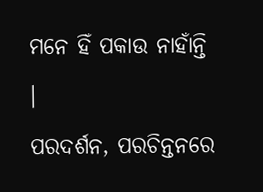ମନେ ହିଁ ପକାଉ ନାହାଁନ୍ତି ।
ପରଦର୍ଶନ, ପରଚିନ୍ତନରେ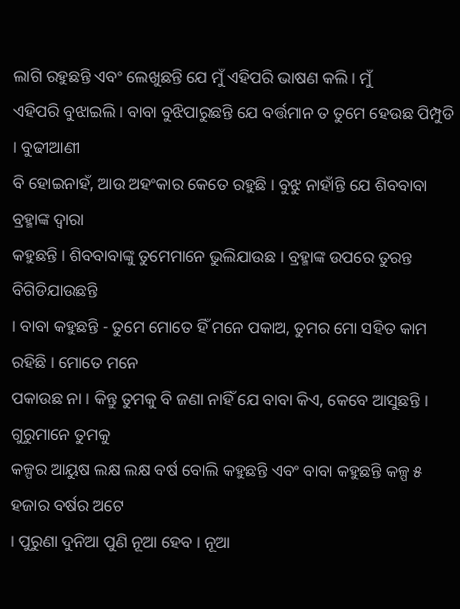ଲାଗି ରହୁଛନ୍ତି ଏବଂ ଲେଖୁଛନ୍ତି ଯେ ମୁଁ ଏହିପରି ଭାଷଣ କଲି । ମୁଁ
ଏହିପରି ବୁଝାଇଲି । ବାବା ବୁଝିପାରୁଛନ୍ତି ଯେ ବର୍ତ୍ତମାନ ତ ତୁମେ ହେଉଛ ପିମ୍ପୁଡି । ବୁଢୀଆଣୀ
ବି ହୋଇନାହଁ, ଆଉ ଅହଂକାର କେତେ ରହୁଛି । ବୁଝୁ ନାହାଁନ୍ତି ଯେ ଶିବବାବା ବ୍ରହ୍ମାଙ୍କ ଦ୍ୱାରା
କହୁଛନ୍ତି । ଶିବବାବାଙ୍କୁ ତୁମେମାନେ ଭୁଲିଯାଉଛ । ବ୍ରହ୍ମାଙ୍କ ଉପରେ ତୁରନ୍ତ ବିଗିଡିଯାଉଛନ୍ତି
। ବାବା କହୁଛନ୍ତି - ତୁମେ ମୋତେ ହିଁ ମନେ ପକାଅ, ତୁମର ମୋ ସହିତ କାମ ରହିଛି । ମୋତେ ମନେ
ପକାଉଛ ନା । କିନ୍ତୁ ତୁମକୁ ବି ଜଣା ନାହିଁ ଯେ ବାବା କିଏ, କେବେ ଆସୁଛନ୍ତି । ଗୁରୁମାନେ ତୁମକୁ
କଳ୍ପର ଆୟୁଷ ଲକ୍ଷ ଲକ୍ଷ ବର୍ଷ ବୋଲି କହୁଛନ୍ତି ଏବଂ ବାବା କହୁଛନ୍ତି କଳ୍ପ ୫ ହଜାର ବର୍ଷର ଅଟେ
। ପୁରୁଣା ଦୁନିଆ ପୁଣି ନୂଆ ହେବ । ନୂଆ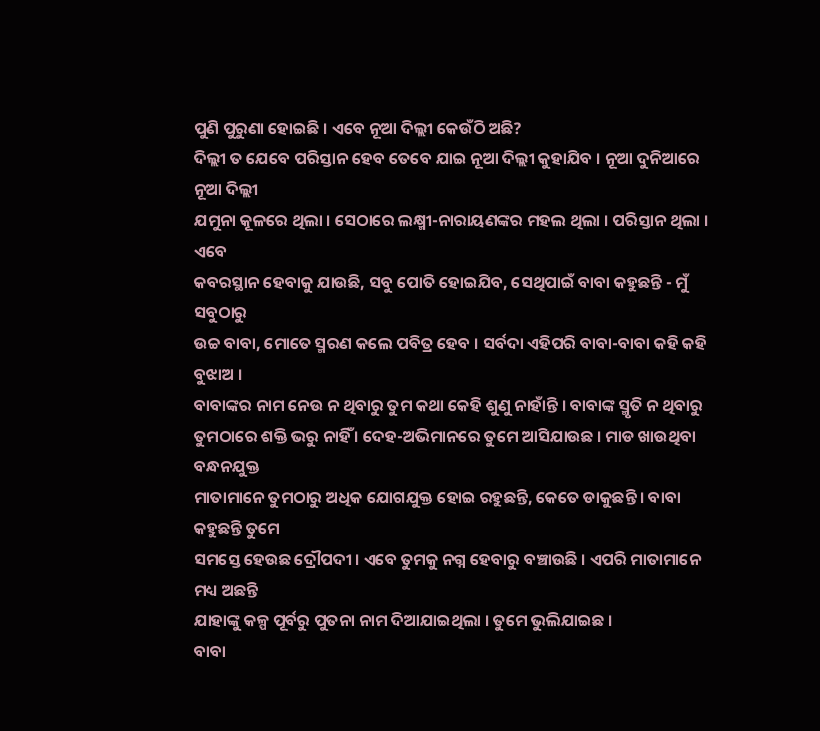ପୁଣି ପୁରୁଣା ହୋଇଛି । ଏବେ ନୂଆ ଦିଲ୍ଲୀ କେଉଁଠି ଅଛି?
ଦିଲ୍ଲୀ ତ ଯେବେ ପରିସ୍ତାନ ହେବ ତେବେ ଯାଇ ନୂଆ ଦିଲ୍ଲୀ କୁହାଯିବ । ନୂଆ ଦୁନିଆରେ ନୂଆ ଦିଲ୍ଲୀ
ଯମୁନା କୂଳରେ ଥିଲା । ସେଠାରେ ଲକ୍ଷ୍ମୀ-ନାରାୟଣଙ୍କର ମହଲ ଥିଲା । ପରିସ୍ତାନ ଥିଲା । ଏବେ
କବରସ୍ଥାନ ହେବାକୁ ଯାଉଛି, ସବୁ ପୋତି ହୋଇଯିବ, ସେଥିପାଇଁ ବାବା କହୁଛନ୍ତି - ମୁଁ ସବୁଠାରୁ
ଉଚ୍ଚ ବାବା, ମୋତେ ସ୍ମରଣ କଲେ ପବିତ୍ର ହେବ । ସର୍ବଦା ଏହିପରି ବାବା-ବାବା କହି କହି ବୁଝାଅ ।
ବାବାଙ୍କର ନାମ ନେଉ ନ ଥିବାରୁ ତୁମ କଥା କେହି ଶୁଣୁ ନାହାଁନ୍ତି । ବାବାଙ୍କ ସ୍ମୃତି ନ ଥିବାରୁ
ତୁମଠାରେ ଶକ୍ତି ଭରୁ ନାହିଁ । ଦେହ-ଅଭିମାନରେ ତୁମେ ଆସିଯାଉଛ । ମାଡ ଖାଉଥିବା ବନ୍ଧନଯୁକ୍ତ
ମାତାମାନେ ତୁମଠାରୁ ଅଧିକ ଯୋଗଯୁକ୍ତ ହୋଇ ରହୁଛନ୍ତି, କେତେ ଡାକୁଛନ୍ତି । ବାବା କହୁଛନ୍ତି ତୁମେ
ସମସ୍ତେ ହେଉଛ ଦ୍ରୌପଦୀ । ଏବେ ତୁମକୁ ନଗ୍ନ ହେବାରୁ ବଞ୍ଚାଉଛି । ଏପରି ମାତାମାନେ ମଧ୍ୟ ଅଛନ୍ତି
ଯାହାଙ୍କୁ କଳ୍ପ ପୂର୍ବରୁ ପୁତନା ନାମ ଦିଆଯାଇଥିଲା । ତୁମେ ଭୁଲିଯାଇଛ ।
ବାବା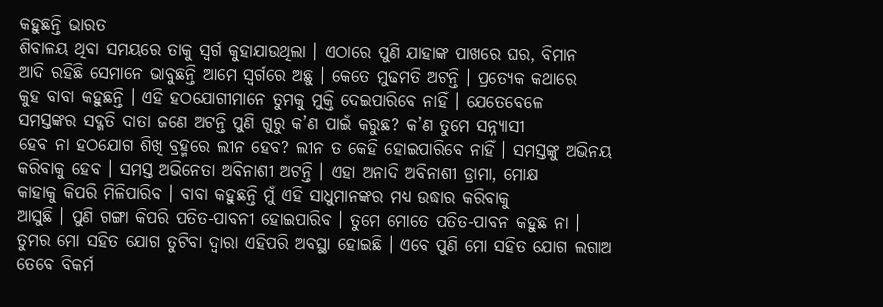କହୁଛନ୍ତି ଭାରତ
ଶିବାଳୟ ଥିବା ସମୟରେ ତାକୁ ସ୍ୱର୍ଗ କୁହାଯାଉଥିଲା । ଏଠାରେ ପୁଣି ଯାହାଙ୍କ ପାଖରେ ଘର, ବିମାନ
ଆଦି ରହିଛି ସେମାନେ ଭାବୁଛନ୍ତି ଆମେ ସ୍ୱର୍ଗରେ ଅଛୁ । କେତେ ମୁଢମତି ଅଟନ୍ତି । ପ୍ରତ୍ୟେକ କଥାରେ
କୁହ ବାବା କହୁଛନ୍ତି । ଏହି ହଠଯୋଗୀମାନେ ତୁମକୁ ମୁକ୍ତି ଦେଇପାରିବେ ନାହିଁ । ଯେତେବେଳେ
ସମସ୍ତଙ୍କର ସଦ୍ଗତି ଦାତା ଜଣେ ଅଟନ୍ତି ପୁଣି ଗୁରୁ କ’ଣ ପାଇଁ କରୁଛ? କ’ଣ ତୁମେ ସନ୍ନ୍ୟାସୀ
ହେବ ନା ହଠଯୋଗ ଶିଖି ବ୍ରହ୍ମରେ ଲୀନ ହେବ? ଲୀନ ତ କେହି ହୋଇପାରିବେ ନାହିଁ । ସମସ୍ତଙ୍କୁ ଅଭିନୟ
କରିବାକୁ ହେବ । ସମସ୍ତ ଅଭିନେତା ଅବିନାଶୀ ଅଟନ୍ତି । ଏହା ଅନାଦି ଅବିନାଶୀ ଡ୍ରାମା, ମୋକ୍ଷ
କାହାକୁ କିପରି ମିଳିପାରିବ । ବାବା କହୁଛନ୍ତି ମୁଁ ଏହି ସାଧୁମାନଙ୍କର ମଧ୍ୟ ଉଦ୍ଧାର କରିବାକୁ
ଆସୁଛି । ପୁଣି ଗଙ୍ଗା କିପରି ପତିତ-ପାବନୀ ହୋଇପାରିବ । ତୁମେ ମୋତେ ପତିତ-ପାବନ କହୁଛ ନା ।
ତୁମର ମୋ ସହିତ ଯୋଗ ତୁଟିବା ଦ୍ୱାରା ଏହିପରି ଅବସ୍ଥା ହୋଇଛି । ଏବେ ପୁଣି ମୋ ସହିତ ଯୋଗ ଲଗାଅ
ତେବେ ବିକର୍ମ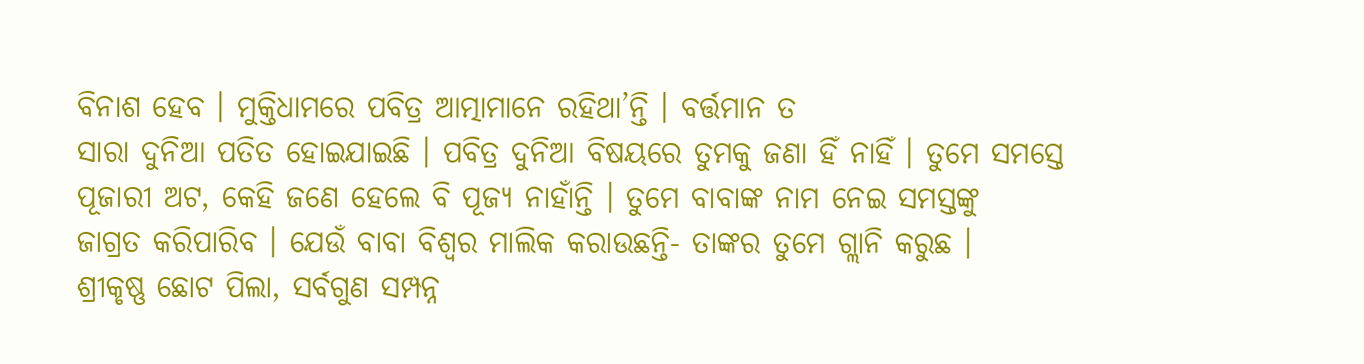ବିନାଶ ହେବ । ମୁକ୍ତିଧାମରେ ପବିତ୍ର ଆତ୍ମାମାନେ ରହିଥା’ନ୍ତି । ବର୍ତ୍ତମାନ ତ
ସାରା ଦୁନିଆ ପତିତ ହୋଇଯାଇଛି । ପବିତ୍ର ଦୁନିଆ ବିଷୟରେ ତୁମକୁ ଜଣା ହିଁ ନାହିଁ । ତୁମେ ସମସ୍ତେ
ପୂଜାରୀ ଅଟ, କେହି ଜଣେ ହେଲେ ବି ପୂଜ୍ୟ ନାହାଁନ୍ତି । ତୁମେ ବାବାଙ୍କ ନାମ ନେଇ ସମସ୍ତଙ୍କୁ
ଜାଗ୍ରତ କରିପାରିବ । ଯେଉଁ ବାବା ବିଶ୍ୱର ମାଲିକ କରାଉଛନ୍ତି- ତାଙ୍କର ତୁମେ ଗ୍ଲାନି କରୁଛ ।
ଶ୍ରୀକୃଷ୍ଣ ଛୋଟ ପିଲା, ସର୍ବଗୁଣ ସମ୍ପନ୍ନ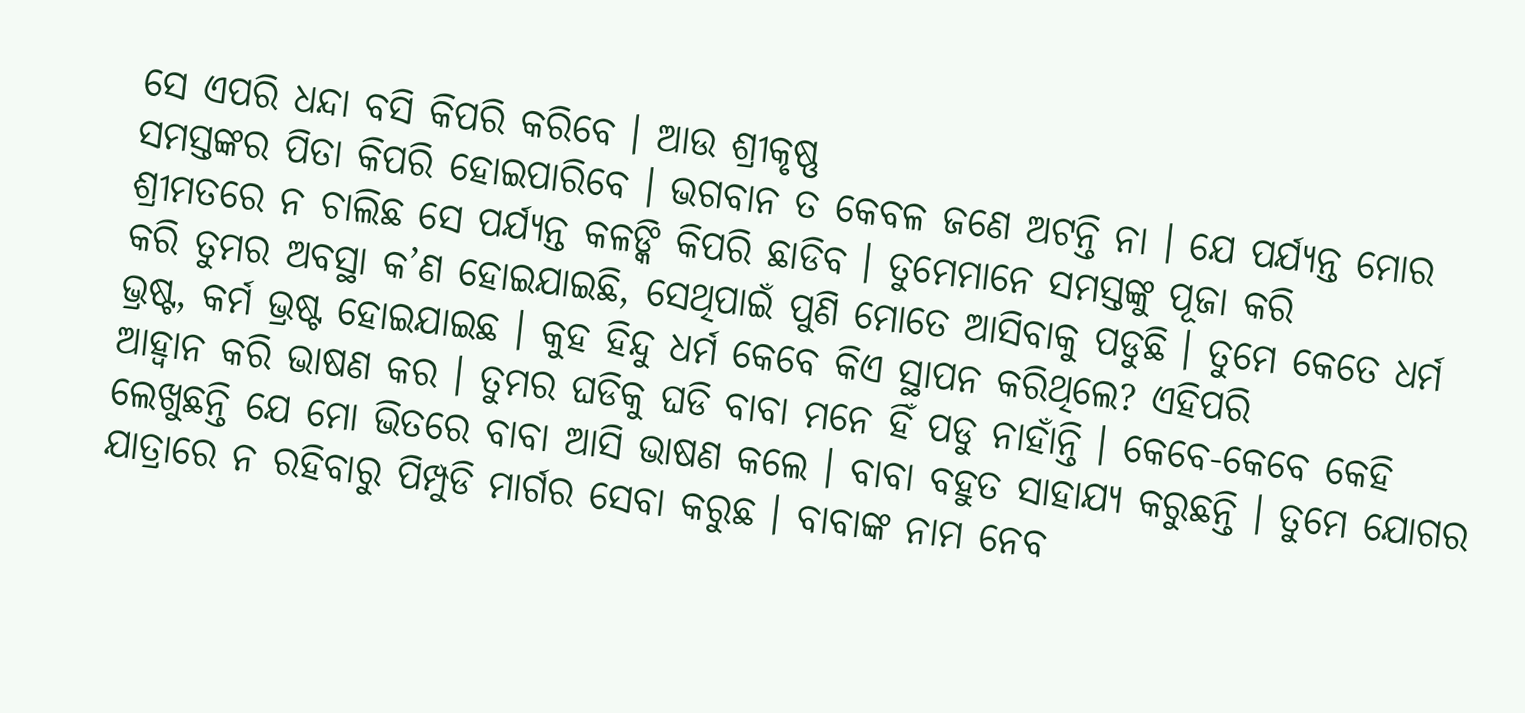ସେ ଏପରି ଧନ୍ଦା ବସି କିପରି କରିବେ । ଆଉ ଶ୍ରୀକୃଷ୍ଣ
ସମସ୍ତଙ୍କର ପିତା କିପରି ହୋଇପାରିବେ । ଭଗବାନ ତ କେବଳ ଜଣେ ଅଟନ୍ତି ନା । ଯେ ପର୍ଯ୍ୟନ୍ତ ମୋର
ଶ୍ରୀମତରେ ନ ଚାଲିଛ ସେ ପର୍ଯ୍ୟନ୍ତ କଳଙ୍କି କିପରି ଛାଡିବ । ତୁମେମାନେ ସମସ୍ତଙ୍କୁ ପୂଜା କରି
କରି ତୁମର ଅବସ୍ଥା କ’ଣ ହୋଇଯାଇଛି, ସେଥିପାଇଁ ପୁଣି ମୋତେ ଆସିବାକୁ ପଡୁଛି । ତୁମେ କେତେ ଧର୍ମ
ଭ୍ରଷ୍ଟ, କର୍ମ ଭ୍ରଷ୍ଟ ହୋଇଯାଇଛ । କୁହ ହିନ୍ଦୁ ଧର୍ମ କେବେ କିଏ ସ୍ଥାପନ କରିଥିଲେ? ଏହିପରି
ଆହ୍ୱାନ କରି ଭାଷଣ କର । ତୁମର ଘଡିକୁ ଘଡି ବାବା ମନେ ହିଁ ପଡୁ ନାହାଁନ୍ତି । କେବେ-କେବେ କେହି
ଲେଖୁଛନ୍ତି ଯେ ମୋ ଭିତରେ ବାବା ଆସି ଭାଷଣ କଲେ । ବାବା ବହୁତ ସାହାଯ୍ୟ କରୁଛନ୍ତି । ତୁମେ ଯୋଗର
ଯାତ୍ରାରେ ନ ରହିବାରୁ ପିମ୍ପୁଡି ମାର୍ଗର ସେବା କରୁଛ । ବାବାଙ୍କ ନାମ ନେବ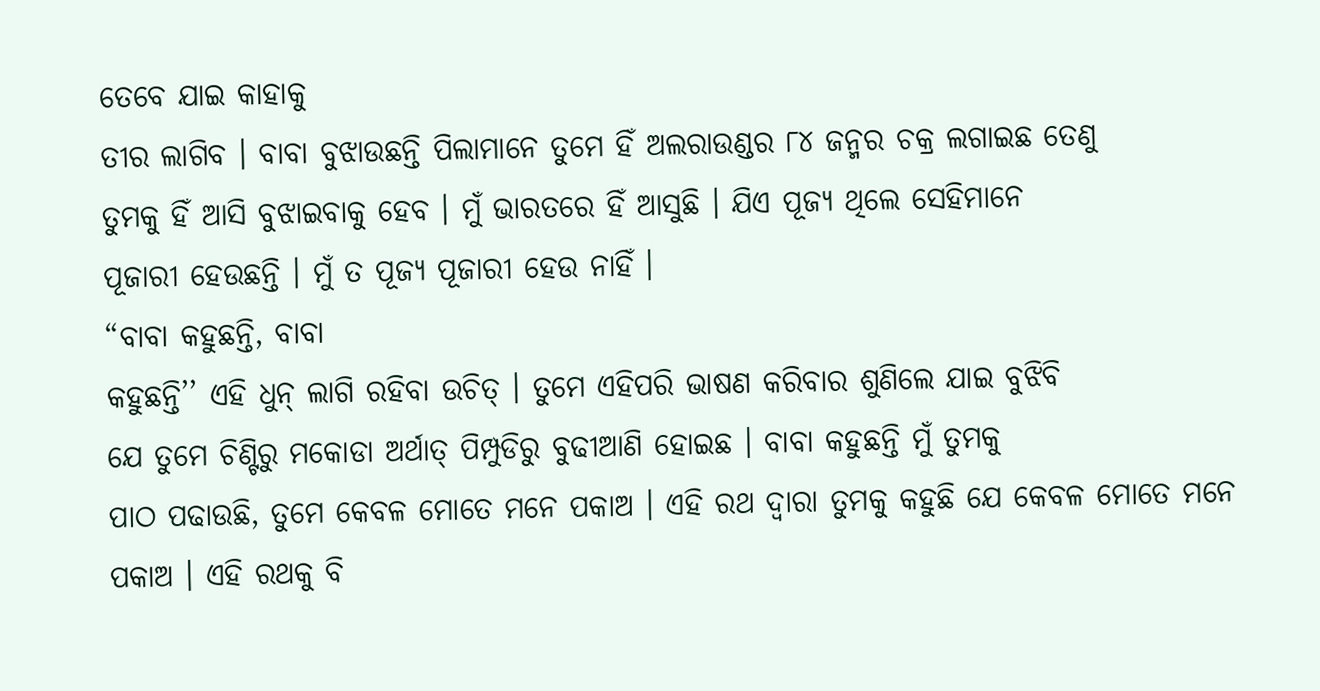ତେବେ ଯାଇ କାହାକୁ
ତୀର ଲାଗିବ । ବାବା ବୁଝାଉଛନ୍ତି ପିଲାମାନେ ତୁମେ ହିଁ ଅଲରାଉଣ୍ଡର ୮୪ ଜନ୍ମର ଚକ୍ର ଲଗାଇଛ ତେଣୁ
ତୁମକୁ ହିଁ ଆସି ବୁଝାଇବାକୁ ହେବ । ମୁଁ ଭାରତରେ ହିଁ ଆସୁଛି । ଯିଏ ପୂଜ୍ୟ ଥିଲେ ସେହିମାନେ
ପୂଜାରୀ ହେଉଛନ୍ତି । ମୁଁ ତ ପୂଜ୍ୟ ପୂଜାରୀ ହେଉ ନାହିଁ ।
“ବାବା କହୁଛନ୍ତି, ବାବା
କହୁଛନ୍ତି’’ ଏହି ଧୁନ୍ ଲାଗି ରହିବା ଉଚିତ୍ । ତୁମେ ଏହିପରି ଭାଷଣ କରିବାର ଶୁଣିଲେ ଯାଇ ବୁଝିବି
ଯେ ତୁମେ ଚିଣ୍ଟିରୁ ମକୋଡା ଅର୍ଥାତ୍ ପିମ୍ପୁଡିରୁ ବୁଢୀଆଣି ହୋଇଛ । ବାବା କହୁଛନ୍ତି ମୁଁ ତୁମକୁ
ପାଠ ପଢାଉଛି, ତୁମେ କେବଳ ମୋତେ ମନେ ପକାଅ । ଏହି ରଥ ଦ୍ୱାରା ତୁମକୁ କହୁଛି ଯେ କେବଳ ମୋତେ ମନେ
ପକାଅ । ଏହି ରଥକୁ ବି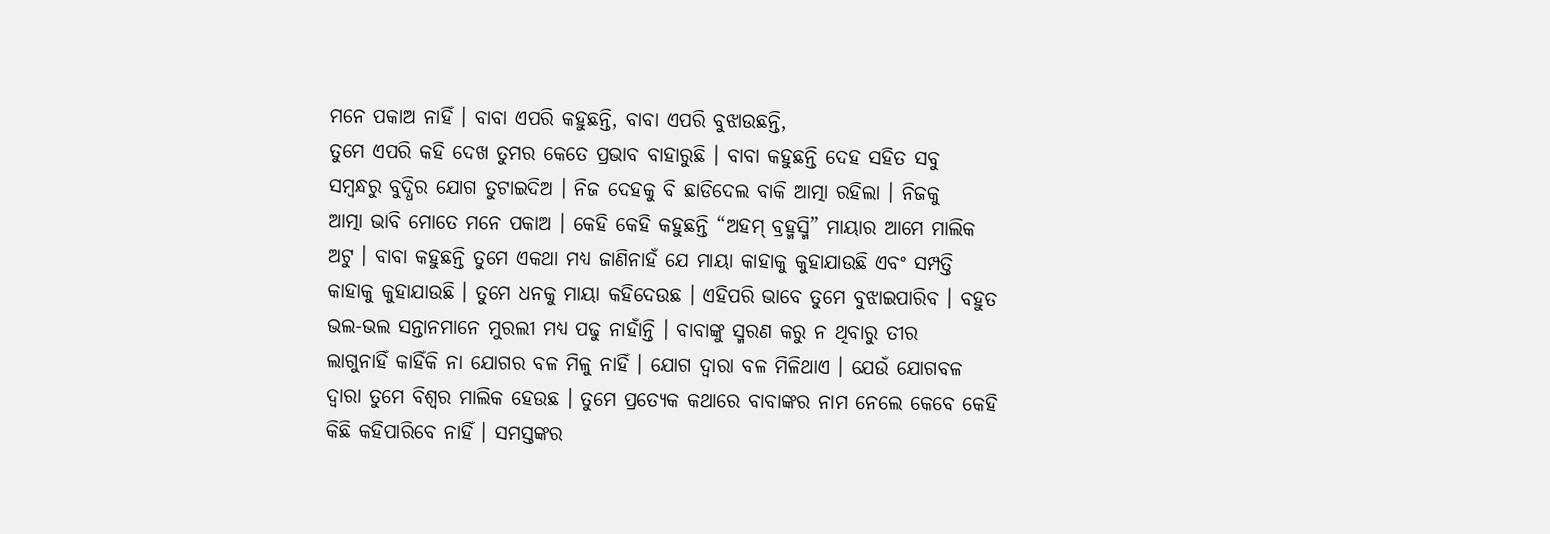ମନେ ପକାଅ ନାହିଁ । ବାବା ଏପରି କହୁଛନ୍ତି, ବାବା ଏପରି ବୁଝାଉଛନ୍ତି,
ତୁମେ ଏପରି କହି ଦେଖ ତୁମର କେତେ ପ୍ରଭାବ ବାହାରୁଛି । ବାବା କହୁଛନ୍ତି ଦେହ ସହିତ ସବୁ
ସମ୍ବନ୍ଧରୁ ବୁଦ୍ଧିର ଯୋଗ ତୁଟାଇଦିଅ । ନିଜ ଦେହକୁ ବି ଛାଡିଦେଲ ବାକି ଆତ୍ମା ରହିଲା । ନିଜକୁ
ଆତ୍ମା ଭାବି ମୋତେ ମନେ ପକାଅ । କେହି କେହି କହୁଛନ୍ତି “ଅହମ୍ ବ୍ରହ୍ମସ୍ମି” ମାୟାର ଆମେ ମାଲିକ
ଅଟୁ । ବାବା କହୁଛନ୍ତି ତୁମେ ଏକଥା ମଧ୍ୟ ଜାଣିନାହଁ ଯେ ମାୟା କାହାକୁ କୁହାଯାଉଛି ଏବଂ ସମ୍ପତ୍ତି
କାହାକୁ କୁହାଯାଉଛି । ତୁମେ ଧନକୁ ମାୟା କହିଦେଉଛ । ଏହିପରି ଭାବେ ତୁମେ ବୁଝାଇପାରିବ । ବହୁତ
ଭଲ-ଭଲ ସନ୍ତାନମାନେ ମୁରଲୀ ମଧ୍ୟ ପଢୁ ନାହାଁନ୍ତି । ବାବାଙ୍କୁ ସ୍ମରଣ କରୁ ନ ଥିବାରୁ ତୀର
ଲାଗୁନାହିଁ କାହିଁକି ନା ଯୋଗର ବଳ ମିଳୁ ନାହିଁ । ଯୋଗ ଦ୍ୱାରା ବଳ ମିଳିଥାଏ । ଯେଉଁ ଯୋଗବଳ
ଦ୍ୱାରା ତୁମେ ବିଶ୍ୱର ମାଲିକ ହେଉଛ । ତୁମେ ପ୍ରତ୍ୟେକ କଥାରେ ବାବାଙ୍କର ନାମ ନେଲେ କେବେ କେହି
କିଛି କହିପାରିବେ ନାହିଁ । ସମସ୍ତଙ୍କର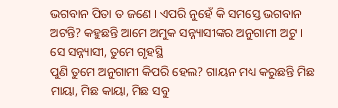ଭଗବାନ ପିତା ତ ଜଣେ । ଏପରି ନୁହେଁ କି ସମସ୍ତେ ଭଗବାନ
ଅଟନ୍ତି? କହୁଛନ୍ତି ଆମେ ଅମୁକ ସନ୍ନ୍ୟାସୀଙ୍କର ଅନୁଗାମୀ ଅଟୁ । ସେ ସନ୍ନ୍ୟାସୀ, ତୁମେ ଗୃହସ୍ଥି
ପୁଣି ତୁମେ ଅନୁଗାମୀ କିପରି ହେଲ? ଗାୟନ ମଧ୍ୟ କରୁଛନ୍ତି ମିଛ ମାୟା, ମିଛ କାୟା, ମିଛ ସବୁ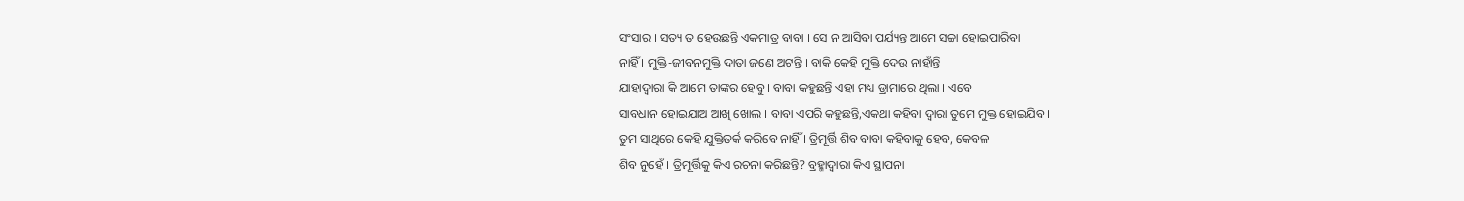ସଂସାର । ସତ୍ୟ ତ ହେଉଛନ୍ତି ଏକମାତ୍ର ବାବା । ସେ ନ ଆସିବା ପର୍ଯ୍ୟନ୍ତ ଆମେ ସଚ୍ଚା ହୋଇପାରିବା
ନାହିଁ । ମୁକ୍ତି-ଜୀବନମୁକ୍ତି ଦାତା ଜଣେ ଅଟନ୍ତି । ବାକି କେହି ମୁକ୍ତି ଦେଉ ନାହାଁନ୍ତି
ଯାହାଦ୍ୱାରା କି ଆମେ ତାଙ୍କର ହେବୁ । ବାବା କହୁଛନ୍ତି ଏହା ମଧ୍ୟ ଡ୍ରାମାରେ ଥିଲା । ଏବେ
ସାବଧାନ ହୋଇଯାଅ ଆଖି ଖୋଲ । ବାବା ଏପରି କହୁଛନ୍ତି,ଏକଥା କହିବା ଦ୍ୱାରା ତୁମେ ମୁକ୍ତ ହୋଇଯିବ ।
ତୁମ ସାଥିରେ କେହି ଯୁକ୍ତିତର୍କ କରିବେ ନାହିଁ । ତ୍ରିମୂର୍ତ୍ତି ଶିବ ବାବା କହିବାକୁ ହେବ, କେବଳ
ଶିବ ନୁହେଁ । ତ୍ରିମୂର୍ତ୍ତିକୁ କିଏ ରଚନା କରିଛନ୍ତି? ବ୍ରହ୍ମାଦ୍ୱାରା କିଏ ସ୍ଥାପନା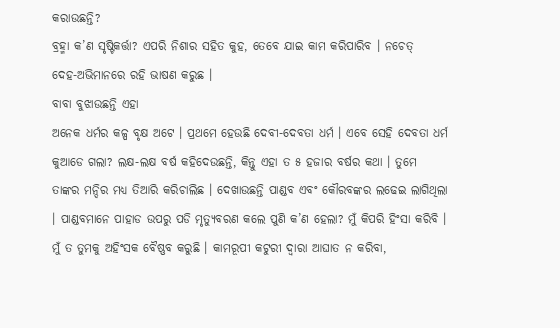କରାଉଛନ୍ତି?
ବ୍ରହ୍ମା କ’ଣ ସୃଷ୍ଟିକର୍ତ୍ତା? ଏପରି ନିଶାର ସହିତ କୁହ, ତେବେ ଯାଇ କାମ କରିପାରିବ । ନଚେତ୍
ଦେହ-ଅଭିମାନରେ ରହି ଭାଷଣ କରୁଛ ।
ବାବା ବୁଝାଉଛନ୍ତି ଏହା
ଅନେକ ଧର୍ମର କଳ୍ପ ବୃକ୍ଷ ଅଟେ । ପ୍ରଥମେ ହେଉଛି ଦେବୀ-ଦେବତା ଧର୍ମ । ଏବେ ସେହି ଦେବତା ଧର୍ମ
କୁଆଡେ ଗଲା? ଲକ୍ଷ-ଲକ୍ଷ ବର୍ଷ କହିଦେଉଛନ୍ତି, କିନ୍ତୁ ଏହା ତ ୫ ହଜାର ବର୍ଷର କଥା । ତୁମେ
ତାଙ୍କର ମନ୍ଦିର ମଧ୍ୟ ତିଆରି କରିଚାଲିଛ । ଦେଖାଉଛନ୍ତି ପାଣ୍ଡବ ଏବଂ କୌରବଙ୍କର ଲଢେଇ ଲାଗିଥିଲା
। ପାଣ୍ଡବମାନେ ପାହାଡ ଉପରୁ ପଡି ମୃତ୍ୟୁବରଣ କଲେ ପୁଣି କ’ଣ ହେଲା? ମୁଁ କିପରି ହିଂସା କରିବି ।
ମୁଁ ତ ତୁମକୁ ଅହିଂସକ ବୈଷ୍ଣବ କରୁଛି । କାମରୂପୀ କଟୁରୀ ଦ୍ୱାରା ଆଘାତ ନ କରିବା,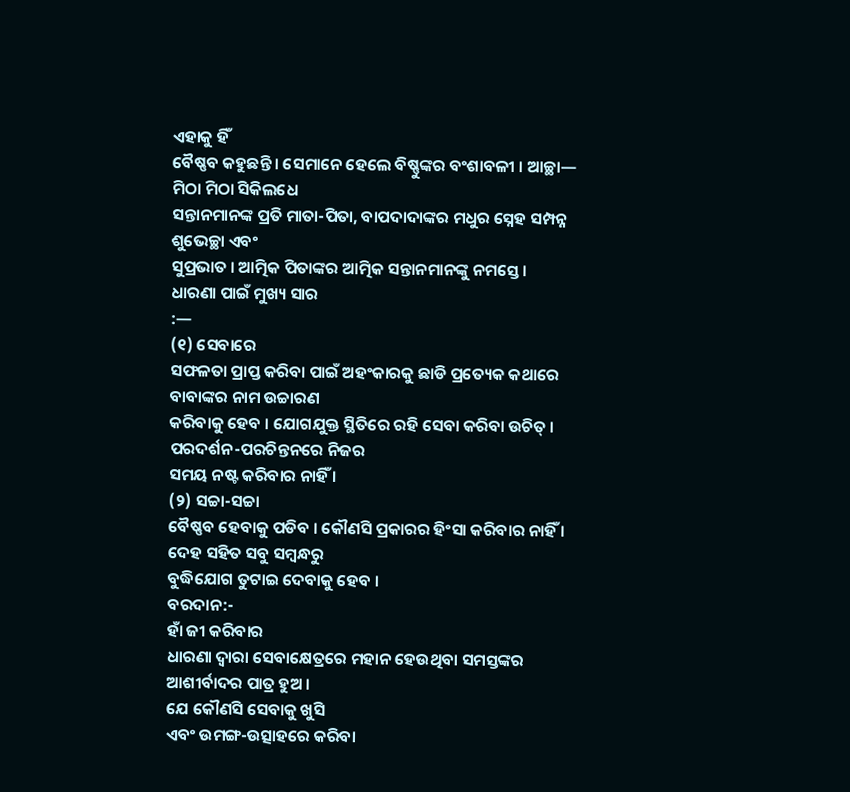ଏହାକୁ ହିଁ
ବୈଷ୍ଣବ କହୁଛନ୍ତି । ସେମାନେ ହେଲେ ବିଷ୍ଣୁଙ୍କର ବଂଶାବଳୀ । ଆଚ୍ଛା—
ମିଠା ମିଠା ସିକିଲଧେ
ସନ୍ତାନମାନଙ୍କ ପ୍ରତି ମାତା-ପିତା, ବାପଦାଦାଙ୍କର ମଧୁର ସ୍ନେହ ସମ୍ପନ୍ନ ଶୁଭେଚ୍ଛା ଏବଂ
ସୁପ୍ରଭାତ । ଆତ୍ମିକ ପିତାଙ୍କର ଆତ୍ମିକ ସନ୍ତାନମାନଙ୍କୁ ନମସ୍ତେ ।
ଧାରଣା ପାଇଁ ମୁଖ୍ୟ ସାର
:—
(୧) ସେବାରେ
ସଫଳତା ପ୍ରାପ୍ତ କରିବା ପାଇଁ ଅହଂକାରକୁ ଛାଡି ପ୍ରତ୍ୟେକ କଥାରେ ବାବାଙ୍କର ନାମ ଉଚ୍ଚାରଣ
କରିବାକୁ ହେବ । ଯୋଗଯୁକ୍ତ ସ୍ଥିତିରେ ରହି ସେବା କରିବା ଉଚିତ୍ । ପରଦର୍ଶନ-ପରଚିନ୍ତନରେ ନିଜର
ସମୟ ନଷ୍ଟ କରିବାର ନାହିଁ ।
(୨) ସଚ୍ଚା-ସଚ୍ଚା
ବୈଷ୍ଣବ ହେବାକୁ ପଡିବ । କୌଣସି ପ୍ରକାରର ହିଂସା କରିବାର ନାହିଁ । ଦେହ ସହିତ ସବୁ ସମ୍ବନ୍ଧରୁ
ବୁଦ୍ଧିଯୋଗ ତୁଟାଇ ଦେବାକୁ ହେବ ।
ବରଦାନ:-
ହାଁ ଜୀ କରିବାର
ଧାରଣା ଦ୍ୱାରା ସେବାକ୍ଷେତ୍ରରେ ମହାନ ହେଉଥିବା ସମସ୍ତଙ୍କର ଆଶୀର୍ବାଦର ପାତ୍ର ହୁଅ ।
ଯେ କୌଣସି ସେବାକୁ ଖୁସି
ଏବଂ ଉମଙ୍ଗ-ଉତ୍ସାହରେ କରିବା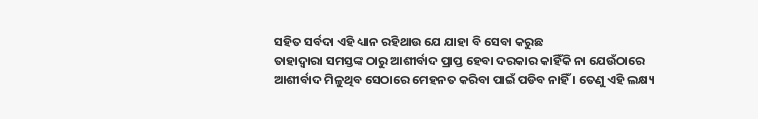ସହିତ ସର୍ବଦା ଏହି ଧ୍ୟାନ ରହିଥାଉ ଯେ ଯାହା ବି ସେବା କରୁଛ
ତାହାଦ୍ୱାରା ସମସ୍ତଙ୍କ ଠାରୁ ଆଶୀର୍ବାଦ ପ୍ରାପ୍ତ ହେବା ଦରକାର କାହିଁକି ନା ଯେଉଁଠାରେ
ଆଶୀର୍ବାଦ ମିଳୁଥିବ ସେଠାରେ ମେହନତ କରିବା ପାଇଁ ପଡିବ ନାହିଁ । ତେଣୁ ଏହି ଲକ୍ଷ୍ୟ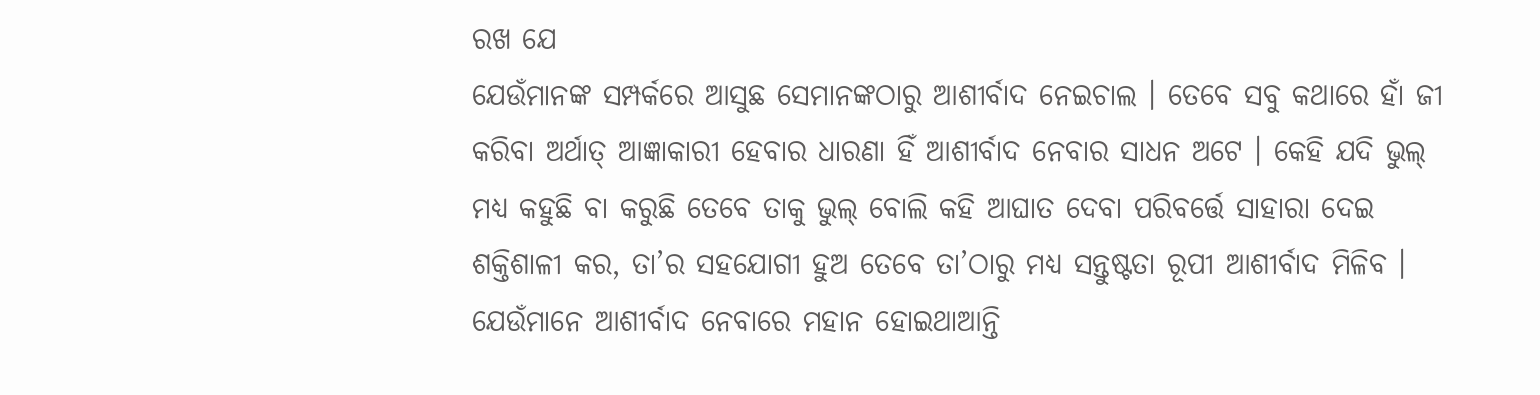ରଖ ଯେ
ଯେଉଁମାନଙ୍କ ସମ୍ପର୍କରେ ଆସୁଛ ସେମାନଙ୍କଠାରୁ ଆଶୀର୍ବାଦ ନେଇଚାଲ । ତେବେ ସବୁ କଥାରେ ହାଁ ଜୀ
କରିବା ଅର୍ଥାତ୍ ଆଜ୍ଞାକାରୀ ହେବାର ଧାରଣା ହିଁ ଆଶୀର୍ବାଦ ନେବାର ସାଧନ ଅଟେ । କେହି ଯଦି ଭୁଲ୍
ମଧ୍ୟ କହୁଛି ବା କରୁଛି ତେବେ ତାକୁ ଭୁଲ୍ ବୋଲି କହି ଆଘାତ ଦେବା ପରିବର୍ତ୍ତେ ସାହାରା ଦେଇ
ଶକ୍ତିଶାଳୀ କର, ତା’ର ସହଯୋଗୀ ହୁଅ ତେବେ ତା’ଠାରୁ ମଧ୍ୟ ସନ୍ତୁଷ୍ଟତା ରୂପୀ ଆଶୀର୍ବାଦ ମିଳିବ ।
ଯେଉଁମାନେ ଆଶୀର୍ବାଦ ନେବାରେ ମହାନ ହୋଇଥାଆନ୍ତି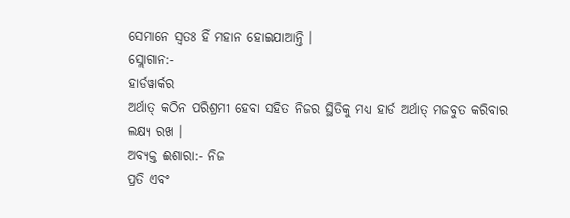ସେମାନେ ସ୍ୱତଃ ହିଁ ମହାନ ହୋଇଯାଆନ୍ତି ।
ସ୍ଲୋଗାନ:-
ହାର୍ଡୱାର୍କର
ଅର୍ଥାତ୍ କଠିନ ପରିଶ୍ରମୀ ହେବା ସହିତ ନିଜର ସ୍ଥିତିକୁ ମଧ୍ୟ ହାର୍ଡ ଅର୍ଥାତ୍ ମଜବୁତ କରିବାର
ଲକ୍ଷ୍ୟ ରଖ ।
ଅବ୍ୟକ୍ତ ଈଶାରା:- ନିଜ
ପ୍ରତି ଏବଂ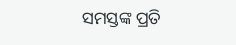ସମସ୍ତଙ୍କ ପ୍ରତି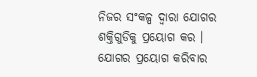ନିଜର ସଂକଳ୍ପ ଦ୍ୱାରା ଯୋଗର ଶକ୍ତିଗୁଡିକୁ ପ୍ରୟୋଗ କର ।
ଯୋଗର ପ୍ରୟୋଗ କରିବାର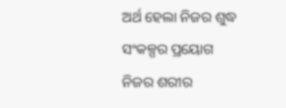ଅର୍ଥ ହେଲା ନିଜର ଶୁଦ୍ଧ ସଂକଳ୍ପର ପ୍ରୟୋଗ ନିଜର ଶରୀର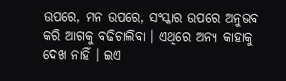ଉପରେ, ମନ ଉପରେ, ସଂସ୍କାର ଉପରେ ଅନୁଭବ
କରି ଆଗକୁ ବଢିଚାଲିବା । ଏଥିରେ ଅନ୍ୟ କାହାକୁ ଦେଖ ନାହିଁ । ଇଏ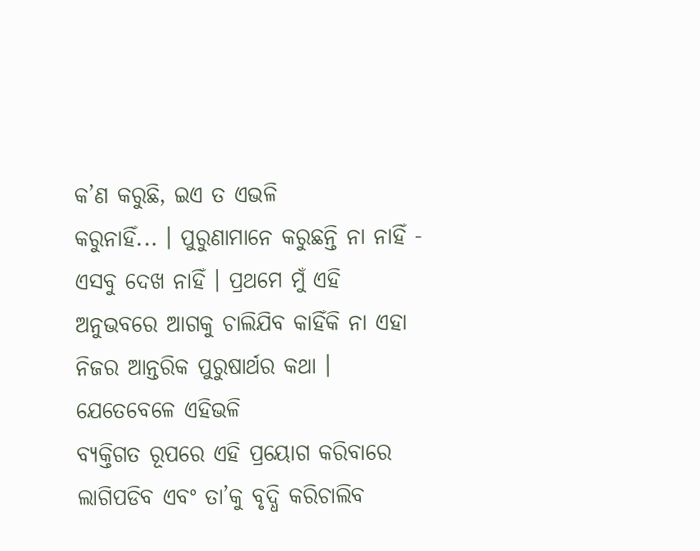କ’ଣ କରୁଛି, ଇଏ ତ ଏଭଳି
କରୁନାହିଁ... । ପୁରୁଣାମାନେ କରୁଛନ୍ତି ନା ନାହିଁ - ଏସବୁ ଦେଖ ନାହିଁ । ପ୍ରଥମେ ମୁଁ ଏହି
ଅନୁଭବରେ ଆଗକୁ ଚାଲିଯିବ କାହିଁକି ନା ଏହା ନିଜର ଆନ୍ତରିକ ପୁରୁଷାର୍ଥର କଥା । ଯେତେବେଳେ ଏହିଭଳି
ବ୍ୟକ୍ତିଗତ ରୂପରେ ଏହି ପ୍ରୟୋଗ କରିବାରେ ଲାଗିପଡିବ ଏବଂ ତା’କୁ ବୃଦ୍ଧି କରିଚାଲିବ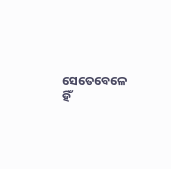ସେତେବେଳେ
ହିଁ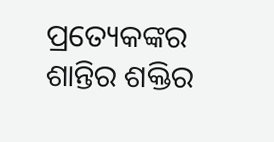ପ୍ରତ୍ୟେକଙ୍କର ଶାନ୍ତିର ଶକ୍ତିର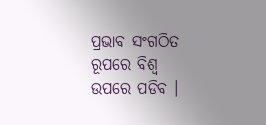ପ୍ରଭାବ ସଂଗଠିତ ରୂପରେ ବିଶ୍ୱ ଉପରେ ପଡିବ ।